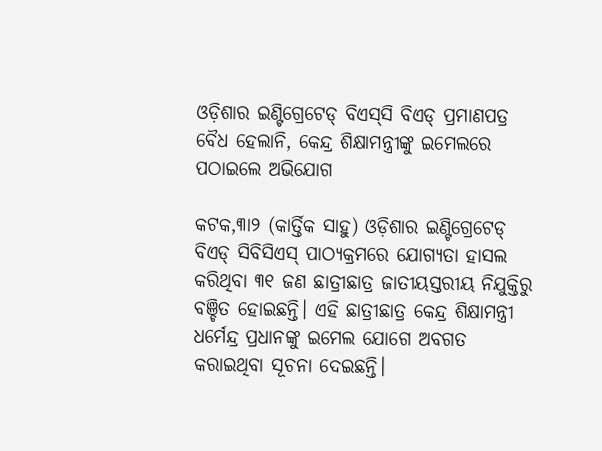ଓଡ଼ିଶାର ଇଣ୍ଟିଗ୍ରେଟେଡ୍‌ ବିଏସ୍‌ସି ବିଏଡ୍‌ ପ୍ରମାଣପତ୍ର ବୈଧ ହେଲାନି, କେନ୍ଦ୍ର ଶିକ୍ଷାମନ୍ତ୍ରୀଙ୍କୁ ଇମେଲରେ ପଠାଇଲେ ଅଭିଯୋଗ

କଟକ,୩ା୨ (କାର୍ତ୍ତିକ ସାହୁ) ଓଡ଼ିଶାର ଇଣ୍ଟିଗ୍ରେଟେଡ୍‌ ବିଏଡ୍‌ ସିବିସିଏସ୍‌ ପାଠ୍ୟକ୍ରମରେ ଯୋଗ୍ୟତା ହାସଲ କରିଥିବା ୩୧ ଜଣ ଛାତ୍ରୀଛାତ୍ର ଜାତୀୟସ୍ତରୀୟ ନିଯୁକ୍ତିରୁ ବଞ୍ଚିତ ହୋଇଛନ୍ତି। ଏହି ଛାତ୍ରୀଛାତ୍ର କେନ୍ଦ୍ର ଶିକ୍ଷାମନ୍ତ୍ରୀ ଧର୍ମେନ୍ଦ୍ର ପ୍ରଧାନଙ୍କୁ ଇମେଲ ଯୋଗେ ଅବଗତ କରାଇଥିବା ସୂଚନା ଦେଇଛନ୍ତି।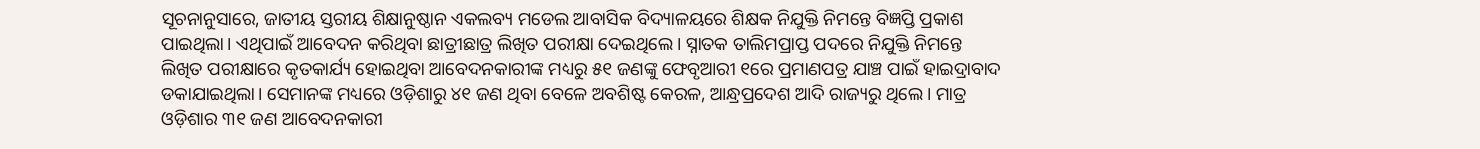ସୂଚନାନୁସାରେ, ଜାତୀୟ ସ୍ତରୀୟ ଶିକ୍ଷାନୁଷ୍ଠାନ ଏକଲବ୍ୟ ମଡେଲ ଆବାସିକ ବିଦ୍ୟାଳୟରେ ଶିକ୍ଷକ ନିଯୁକ୍ତି ନିମନ୍ତେ ବିଜ୍ଞପ୍ତି ପ୍ରକାଶ ପାଇଥିଲା। ଏଥିପାଇଁ ଆବେଦନ କରିଥିବା ଛାତ୍ରୀଛାତ୍ର ଲିଖିତ ପରୀକ୍ଷା ଦେଇଥିଲେ। ସ୍ନାତକ ତାଲିମପ୍ରାପ୍ତ ପଦରେ ନିଯୁକ୍ତି ନିମନ୍ତେ ଲିଖିତ ପରୀକ୍ଷାରେ କୃତକାର୍ଯ୍ୟ ହୋଇଥିବା ଆବେଦନକାରୀଙ୍କ ମଧ୍ୟରୁ ୫୧ ଜଣଙ୍କୁ ଫେବୃଆରୀ ୧ରେ ପ୍ରମାଣପତ୍ର ଯାଞ୍ଚ ପାଇଁ ହାଇଦ୍ରାବାଦ ଡକାଯାଇଥିଲା। ସେମାନଙ୍କ ମଧ୍ୟରେ ଓଡ଼ିଶାରୁ ୪୧ ଜଣ ଥିବା ବେଳେ ଅବଶିଷ୍ଟ କେରଳ, ଆନ୍ଧ୍ରପ୍ରଦେଶ ଆଦି ରାଜ୍ୟରୁ ଥିଲେ। ମାତ୍ର ଓଡ଼ିଶାର ୩୧ ଜଣ ଆବେଦନକାରୀ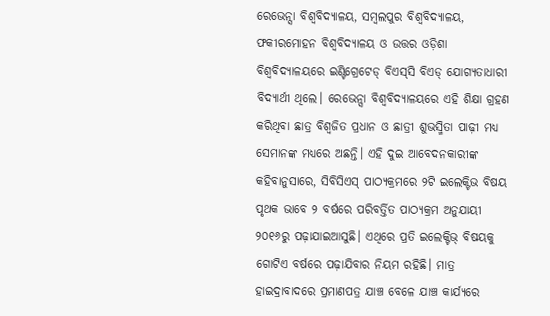ରେଭେନ୍ସା ବିଶ୍ୱବିଦ୍ୟାଳୟ, ସମ୍ବଲପୁର ବିଶ୍ୱବିଦ୍ୟାଳୟ, ଫକୀରମୋହନ ବିଶ୍ୱବିଦ୍ୟାଳୟ ଓ ଉତ୍ତର ଓଡ଼ିଶା ବିଶ୍ୱବିଦ୍ୟାଳୟରେ ଇଣ୍ଟିଗ୍ରେଟେଡ୍‌ ବିଏସ୍‌ସି ବିଏଡ୍‌ ଯୋଗ୍ୟତାଧାରୀ ବିଦ୍ୟାର୍ଥୀ ଥିଲେ। ରେଭେନ୍ସା ବିଶ୍ୱବିଦ୍ୟାଳୟରେ ଏହି ଶିକ୍ଷା ଗ୍ରହଣ କରିଥିବା ଛାତ୍ର ବିଶ୍ୱଜିତ ପ୍ରଧାନ ଓ ଛାତ୍ରୀ ଶୁଭସ୍ମିତା ପାଢ଼ୀ ମଧ୍ୟ ସେମାନଙ୍କ ମଧ୍ୟରେ ଅଛନ୍ତି। ଏହି ଦୁଇ ଆବେଦନକାରୀଙ୍କ କହିବାନୁସାରେ, ସିବିସିଏସ୍‌ ପାଠ୍ୟକ୍ରମରେ ୨ଟି ଇଲେକ୍ଟିଭ ବିଷୟ ପୃଥକ ଭାବେ ୨ ବର୍ଷରେ ପରିବର୍ତ୍ତିତ ପାଠ୍ୟକ୍ରମ ଅନୁଯାୟୀ ୨୦୧୬ରୁ ପଢ଼ାଯାଇଆସୁଛି। ଏଥିରେ ପ୍ରତି ଇଲେକ୍ଟିଭ୍‌ ବିଷୟକୁ ଗୋଟିଏ ବର୍ଷରେ ପଢ଼ାଯିବାର ନିୟମ ରହିଛି। ମାତ୍ର ହାଇଦ୍ରାବାଦରେ ପ୍ରମାଣପତ୍ର ଯାଞ୍ଚ ବେଳେ ଯାଞ୍ଚ କାର୍ଯ୍ୟରେ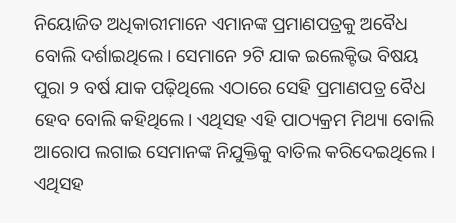ନିୟୋଜିତ ଅଧିକାରୀମାନେ ଏମାନଙ୍କ ପ୍ରମାଣପତ୍ରକୁ ଅବୈଧ ବୋଲି ଦର୍ଶାଇଥିଲେ। ସେମାନେ ୨ଟି ଯାକ ଇଲେକ୍ଟିଭ ବିଷୟ ପୁରା ୨ ବର୍ଷ ଯାକ ପଢ଼ିଥିଲେ ଏଠାରେ ସେହି ପ୍ରମାଣପତ୍ର ବୈଧ ହେବ ବୋଲି କହିଥିଲେ। ଏଥିସହ ଏହି ପାଠ୍ୟକ୍ରମ ମିଥ୍ୟା ବୋଲି ଆରୋପ ଲଗାଇ ସେମାନଙ୍କ ନିଯୁକ୍ତିକୁ ବାତିଲ କରିଦେଇଥିଲେ। ଏଥିସହ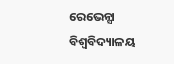ରେଭେନ୍ସା ବିଶ୍ୱବିଦ୍ୟାଳୟ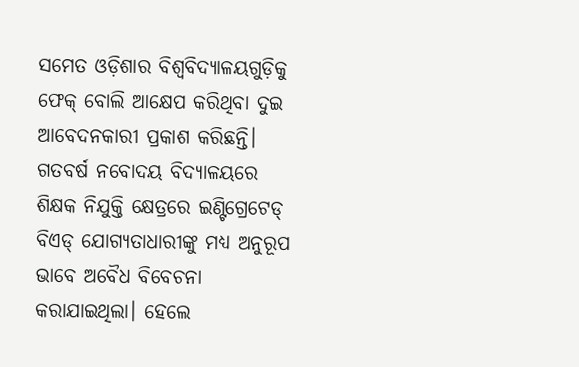ସମେତ ଓଡ଼ିଶାର ବିଶ୍ୱବିଦ୍ୟାଳୟଗୁଡ଼ିକୁ ଫେକ୍‌ ବୋଲି ଆକ୍ଷେପ କରିଥିବା ଦୁଇ ଆବେଦନକାରୀ ପ୍ରକାଶ କରିଛନ୍ତି। ଗତବର୍ଷ ନବୋଦୟ ବିଦ୍ୟାଳୟରେ ଶିକ୍ଷକ ନିଯୁକ୍ତି କ୍ଷେତ୍ରରେ ଇଣ୍ଟିଗ୍ରେଟେଡ୍‌ ବିଏଡ୍‌ ଯୋଗ୍ୟତାଧାରୀଙ୍କୁ ମଧ୍ୟ ଅନୁରୂପ ଭାବେ ଅବୈଧ ବିବେଚନା କରାଯାଇଥିଲା। ହେଲେ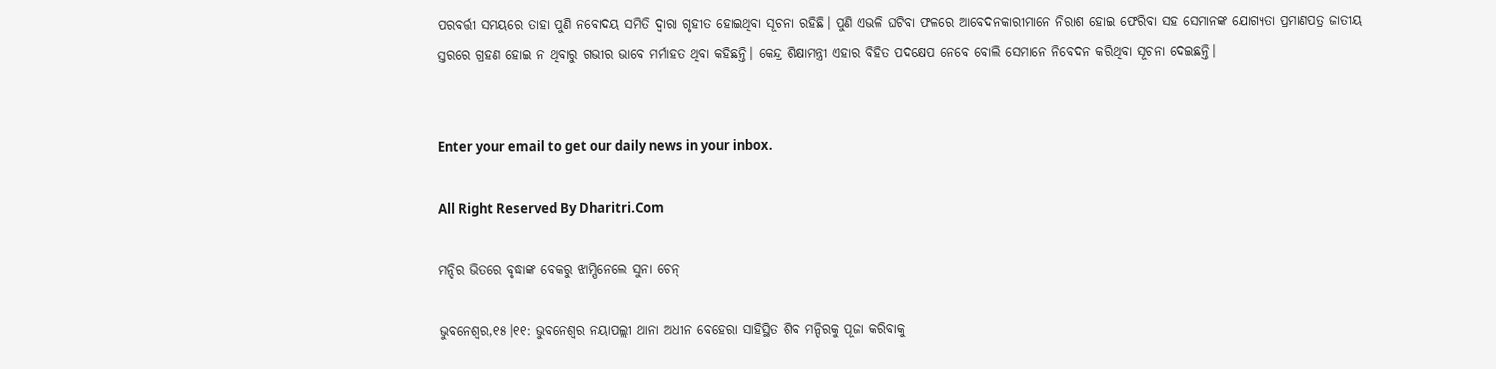ପରବର୍ତ୍ତୀ ସମୟରେ ତାହା ପୁଣି ନବୋଦୟ ସମିତି ଦ୍ୱାରା ଗୃହୀତ ହୋଇଥିବା ସୂଚନା ରହିଛି। ପୁଣି ଏଭଳି ଘଟିବା ଫଳରେ ଆବେଦନକାରୀମାନେ ନିରାଶ ହୋଇ ଫେରିବା ସହ ସେମାନଙ୍କ ଯୋଗ୍ୟତା ପ୍ରମାଣପତ୍ର ଜାତୀୟ ସ୍ତରରେ ଗ୍ରହଣ ହୋଇ ନ ଥିବାରୁ ଗଭୀର ଭାବେ ମର୍ମାହତ ଥିବା କହିଛନ୍ତି। କେନ୍ଦ୍ର ଶିକ୍ଷାମନ୍ତ୍ରୀ ଏହାର ବିହିତ ପଦକ୍ଷେପ ନେବେ ବୋଲି ସେମାନେ ନିବେଦନ କରିଥିବା ସୂଚନା ଦେଇଛନ୍ତି।


Enter your email to get our daily news in your inbox.

All Right Reserved By Dharitri.Com

ମନ୍ଦିର ଭିତରେ ବୃଦ୍ଧାଙ୍କ ବେକରୁ ଝାମ୍ପିନେଲେ ସୁନା ଚେନ୍‌

ଭୁବନେଶ୍ବର,୧୫।୧୧: ଭୁବନେଶ୍ୱର ନୟାପଲ୍ଲୀ ଥାନା ଅଧୀନ ବେହେରା ସାହିସ୍ଥିତ ଶିବ ମନ୍ଦିରକୁ ପୂଜା କରିବାକୁ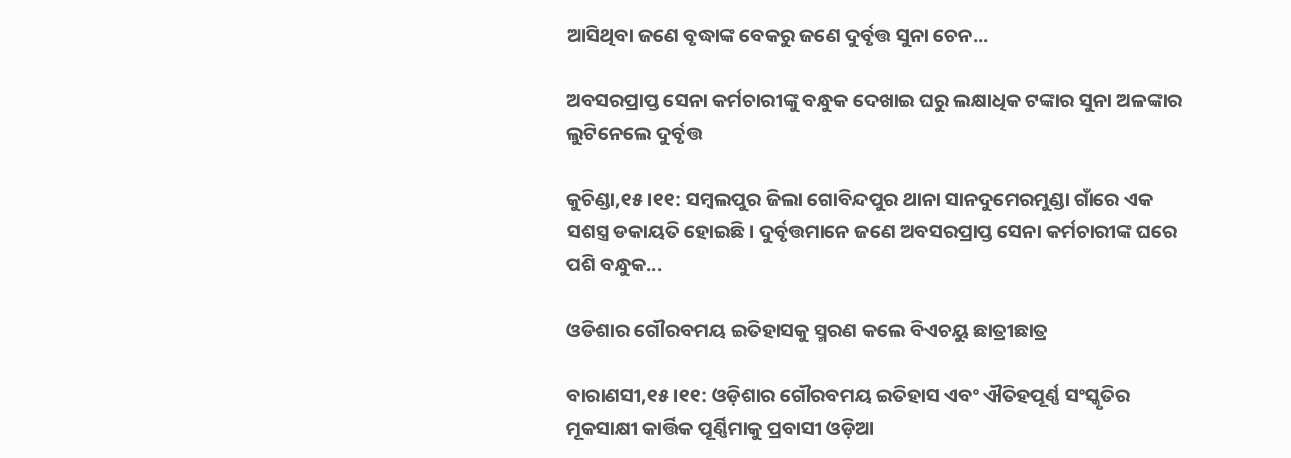ଆସିଥିବା ଜଣେ ବୃଦ୍ଧାଙ୍କ ବେକରୁ ଜଣେ ଦୁର୍ବୃତ୍ତ ସୁନା ଚେନ...

ଅବସରପ୍ରାପ୍ତ ସେନା କର୍ମଚାରୀଙ୍କୁ ବନ୍ଧୁକ ଦେଖାଇ ଘରୁ ଲକ୍ଷାଧିକ ଟଙ୍କାର ସୁନା ଅଳଙ୍କାର ଲୁଟିନେଲେ ଦୁର୍ବୃତ୍ତ

କୁଚିଣ୍ଡା,୧୫।୧୧: ସମ୍ବଲପୁର ଜିଲା ଗୋବିନ୍ଦପୁର ଥାନା ସାନଦୁମେରମୁଣ୍ଡା ଗାଁରେ ଏକ ସଶସ୍ତ୍ର ଡକାୟତି ହୋଇଛି। ଦୁର୍ବୃତ୍ତମାନେ ଜଣେ ଅବସରପ୍ରାପ୍ତ ସେନା କର୍ମଚାରୀଙ୍କ ଘରେ ପଶି ବନ୍ଧୁକ...

ଓଡିଶାର ଗୌରବମୟ ଇତିହାସକୁ ସ୍ମରଣ କଲେ ବିଏଚୟୁ ଛାତ୍ରୀଛାତ୍ର

ବାରାଣସୀ,୧୫।୧୧: ଓଡ଼ିଶାର ଗୌରବମୟ ଇତିହାସ ଏବଂ ଐତିହପୂର୍ଣ୍ଣ ସଂସ୍କୃତିର ମୂକସାକ୍ଷୀ କାର୍ତ୍ତିକ ପୂର୍ଣ୍ଣିମାକୁ ପ୍ରବାସୀ ଓଡ଼ିଆ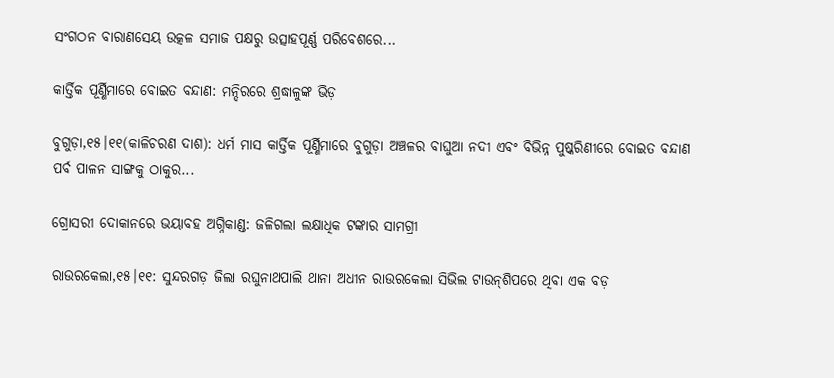ସଂଗଠନ ବାରାଣସେୟ ଉତ୍କଳ ସମାଜ ପକ୍ଷରୁ ଉତ୍ସାହପୂର୍ଣ୍ଣ ପରିବେଶରେ...

କାର୍ତ୍ତିକ ପୂର୍ଣ୍ଣିମାରେ ବୋଇତ ବନ୍ଦାଣ: ମନ୍ଦିରରେ ଶ୍ରଦ୍ଧାଳୁଙ୍କ ଭିଡ଼

ବୁଗୁଡ଼ା,୧୫।୧୧(କାଳିଚରଣ ଦାଶ): ଧର୍ମ ମାସ କାର୍ତ୍ତିକ ପୂର୍ଣ୍ଣିମାରେ ବୁଗୁଡ଼ା ଅଞ୍ଚଳର ବାଘୁଆ ନଦୀ ଏବଂ ବିଭିନ୍ନ ପୁଷ୍କରିଣୀରେ ବୋଇତ ବନ୍ଦାଣ ପର୍ବ ପାଳନ ସାଙ୍ଗକୁ ଠାକୁର...

ଗ୍ରୋସରୀ ଦୋକାନରେ ଭୟାବହ ଅଗ୍ନିକାଣ୍ଡ: ଜଳିଗଲା ଲକ୍ଷାଧିକ ଟଙ୍କାର ସାମଗ୍ରୀ

ରାଉରକେଲା,୧୫।୧୧: ସୁନ୍ଦରଗଡ଼ ଜିଲା ରଘୁନାଥପାଲି ଥାନା ଅଧୀନ ରାଉରକେଲା ସିଭିଲ ଟାଉନ୍‌ଶିପରେ ଥିବା ଏକ ବଡ଼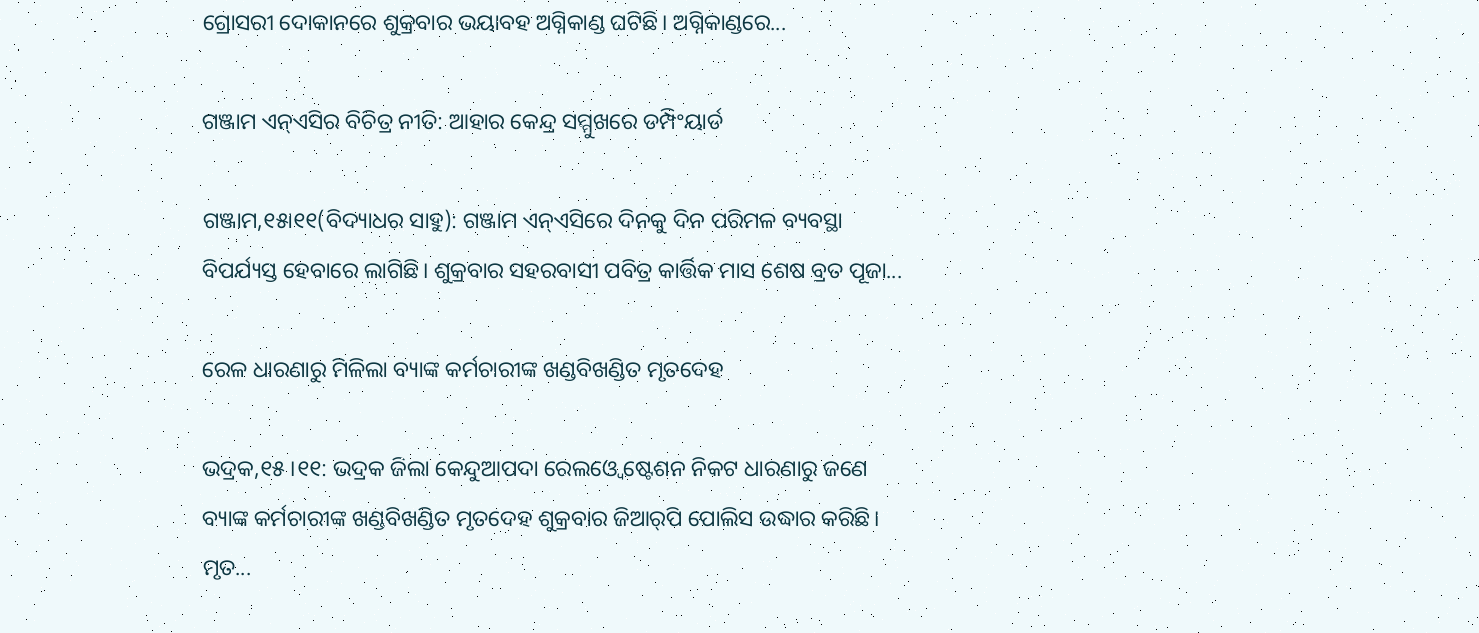ଗ୍ରୋସରୀ ଦୋକାନରେ ଶୁକ୍ରବାର ଭୟାବହ ଅଗ୍ନିକାଣ୍ଡ ଘଟିଛି। ଅଗ୍ନିକାଣ୍ଡରେ...

ଗଞ୍ଜାମ ଏନ୍‌ଏସିର ବିଚିତ୍ର ନୀତି: ଆହାର କେନ୍ଦ୍ର ସମ୍ମୁଖରେ ଡମ୍ପିଂୟାର୍ଡ

ଗଞ୍ଜାମ,୧୫ା୧୧(ବିଦ୍ୟାଧର ସାହୁ): ଗଞ୍ଜାମ ଏନ୍‌ଏସିରେ ଦିନକୁ ଦିନ ପରିମଳ ବ୍ୟବସ୍ଥା ବିପର୍ଯ୍ୟସ୍ତ ହେବାରେ ଲାଗିଛି। ଶୁକ୍ରବାର ସହରବାସୀ ପବିତ୍ର କାର୍ତ୍ତିକ ମାସ ଶେଷ ବ୍ରତ ପୂଜା...

ରେଳ ଧାରଣାରୁ ମିଳିଲା ବ୍ୟାଙ୍କ କର୍ମଚାରୀଙ୍କ ଖଣ୍ଡବିଖଣ୍ଡିତ ମୃତଦେହ

ଭଦ୍ରକ,୧୫।୧୧: ଭଦ୍ରକ ଜିଲା କେନ୍ଦୁଆପଦା ରେଲଓ୍ବେ ଷ୍ଟେଶନ ନିକଟ ଧାରଣାରୁ ଜଣେ ବ୍ୟାଙ୍କ କର୍ମଚାରୀଙ୍କ ଖଣ୍ଡବିଖଣ୍ଡିତ ମୃତଦେହ ଶୁକ୍ରବାର ଜିଆର୍‌ପି ପୋଲିସ ଉଦ୍ଧାର କରିଛି। ମୃତ...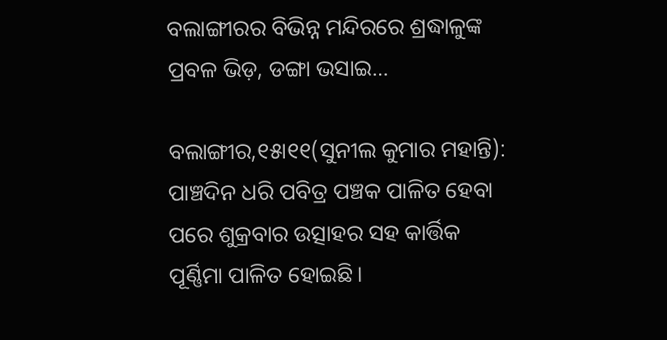ବଲାଙ୍ଗୀରର ବିଭିନ୍ନ ମନ୍ଦିରରେ ଶ୍ରଦ୍ଧାଳୁଙ୍କ ପ୍ରବଳ ଭିଡ଼, ଡଙ୍ଗା ଭସାଇ…

ବଲାଙ୍ଗୀର,୧୫ା୧୧(ସୁନୀଲ କୁମାର ମହାନ୍ତି): ପାଞ୍ଚଦିନ ଧରି ପବିତ୍ର ପଞ୍ଚକ ପାଳିତ ହେବା ପରେ ଶୁକ୍ରବାର ଉତ୍ସାହର ସହ କାର୍ତ୍ତିକ ପୂର୍ଣ୍ଣିମା ପାଳିତ ହୋଇଛି।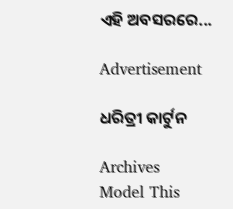ଏହି ଅବସରରେ...

Advertisement

ଧରିତ୍ରୀ କାର୍ଟୁନ

Archives
Model This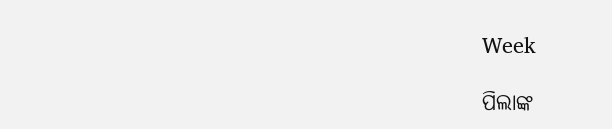Week

ପିଲାଙ୍କ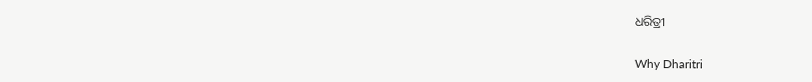ଧରିତ୍ରୀ

Why Dharitri